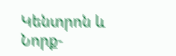Կենտրոն և Նորք-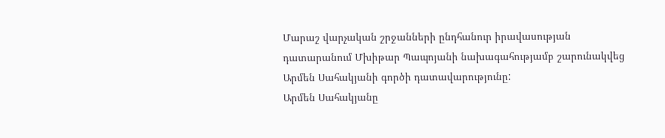Մարաշ վարչական շրջանների ընդհանուր իրավասության դատարանում Մխիթար Պապոյանի նախագահությամբ շարունակվեց Արմեն Սահակյանի գործի դատավարությունը:
Արմեն Սահակյանը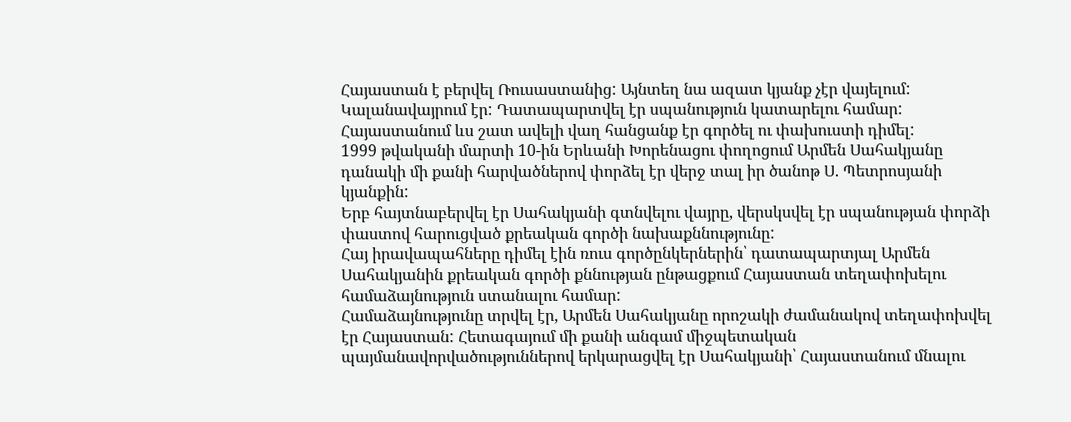Հայաստան է բերվել Ռուսաստանից: Այնտեղ նա ազատ կյանք չէր վայելում: Կալանավայրում էր: Դատապարտվել էր սպանություն կատարելու համար:
Հայաստանում ևս շատ ավելի վաղ հանցանք էր գործել ու փախուստի դիմել:
1999 թվականի մարտի 10-ին Երևանի Խորենացու փողոցում Արմեն Սահակյանը դանակի մի քանի հարվածներով փորձել էր վերջ տալ իր ծանոթ Ս. Պետրոսյանի կյանքին:
Երբ հայտնաբերվել էր Սահակյանի գտնվելու վայրը, վերսկսվել էր սպանության փորձի փաստով հարուցված քրեական գործի նախաքննությունը:
Հայ իրավապահները դիմել էին ռուս գործընկերներին՝ դատապարտյալ Արմեն Սահակյանին քրեական գործի քննության ընթացքում Հայաստան տեղափոխելու համաձայնություն ստանալու համար:
Համաձայնությունը տրվել էր, Արմեն Սահակյանը որոշակի ժամանակով տեղափոխվել էր Հայաստան: Հետագայում մի քանի անգամ միջպետական պայմանավորվածություններով երկարացվել էր Սահակյանի՝ Հայաստանում մնալու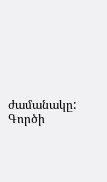ժամանակը:
Գործի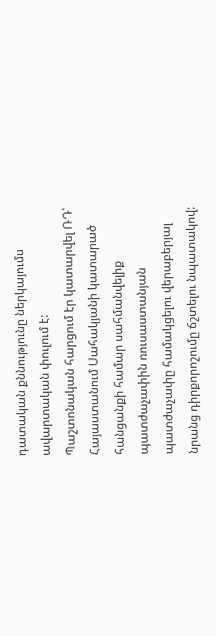դատական քննությունը ներկայումս ավարտական փուլում է:
Պաշտոնական հարցում էր կատարվել ՌԴ՝ Հայաստանում Սահակյանի կատարած հանցանքի համար սահմանվելիք պատժաչափին ռուսաստանյան պատժաչափը համակցելու վերաբերյալ նրանց դիրքորոշումը ճշտելու նպատակով: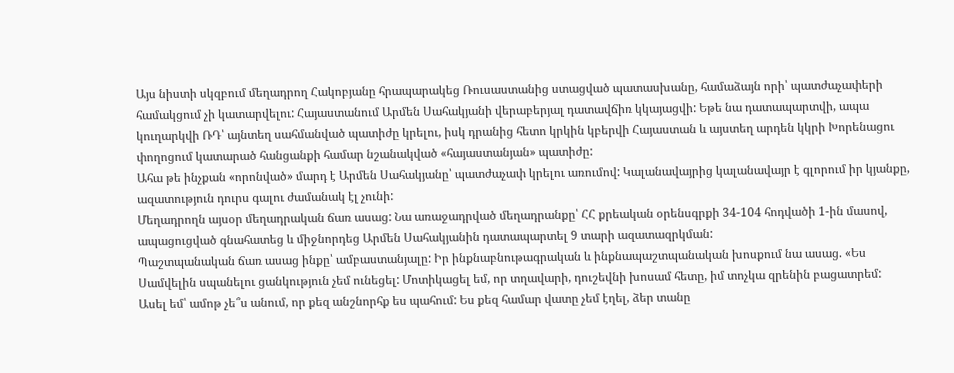Այս նիստի սկզբում մեղադրող Հակոբյանը հրապարակեց Ռուսաստանից ստացված պատասխանը, համաձայն որի՝ պատժաչափերի համակցում չի կատարվելու: Հայաստանում Արմեն Սահակյանի վերաբերյալ դատավճիռ կկայացվի: Եթե նա դատապարտվի, ապա կուղարկվի ՌԴ՝ այնտեղ սահմանված պատիժը կրելու, իսկ դրանից հետո կրկին կբերվի Հայաստան և այստեղ արդեն կկրի Խորենացու փողոցում կատարած հանցանքի համար նշանակված «հայաստանյան» պատիժը:
Ահա թե ինչքան «որոնված» մարդ է Արմեն Սահակյանը՝ պատժաչափ կրելու առումով: Կալանավայրից կալանավայր է գլորում իր կյանքը, ազատություն դուրս գալու ժամանակ էլ չունի:
Մեղադրողն այսօր մեղադրական ճառ ասաց: Նա առաջադրված մեղադրանքը՝ ՀՀ քրեական օրենսգրքի 34-104 հոդվածի 1-ին մասով, ապացուցված գնահատեց և միջնորդեց Արմեն Սահակյանին դատապարտել 9 տարի ազատազրկման:
Պաշտպանական ճառ ասաց ինքը՝ ամբաստանյալը: Իր ինքնաբնութագրական և ինքնապաշտպանական խոսքում նա ասաց. «Ես Սամվելին սպանելու ցանկություն չեմ ունեցել: Մոտիկացել եմ, որ տղավարի, դուշեվնի խոսամ հետը, իմ տոչկա զրենին բացատրեմ: Ասել եմ՝ ամոթ չե՞ս անում, որ քեզ անշնորհք ես պահում: Ես քեզ համար վատը չեմ էղել, ձեր տանը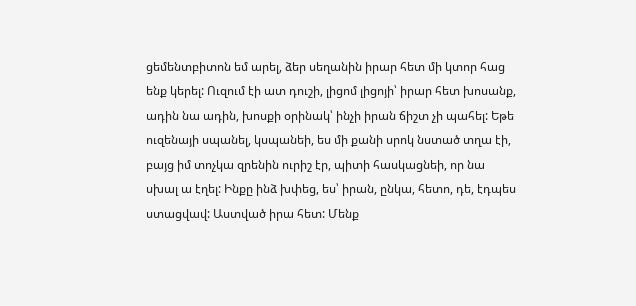ցեմենտբիտոն եմ արել, ձեր սեղանին իրար հետ մի կտոր հաց ենք կերել: Ուզում էի ատ դուշի, լիցոմ լիցոյի՝ իրար հետ խոսանք, ադին նա ադին, խոսքի օրինակ՝ ինչի իրան ճիշտ չի պահել: Եթե ուզենայի սպանել, կսպանեի, ես մի քանի սրոկ նստած տղա էի, բայց իմ տոչկա զրենին ուրիշ էր, պիտի հասկացնեի, որ նա սխալ ա էղել: Ինքը ինձ խփեց, ես՝ իրան, ընկա, հետո, դե, էդպես ստացվավ: Աստված իրա հետ: Մենք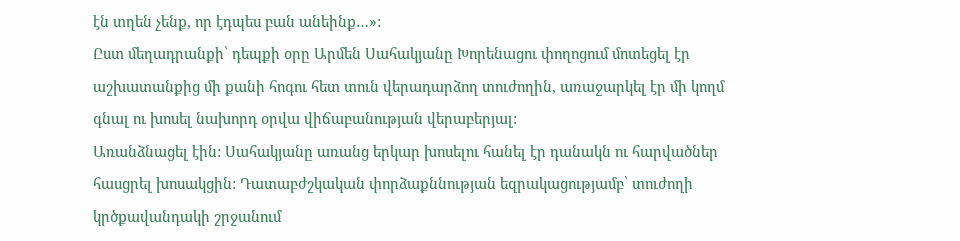էն տղեն չենք, որ էդպես բան անեինք…»:
Ըստ մեղադրանքի՝ դեպքի օրը Արմեն Սահակյանը Խորենացու փողոցում մոտեցել էր աշխատանքից մի քանի հոգու հետ տուն վերադարձող տուժողին, առաջարկել էր մի կողմ գնալ ու խոսել նախորդ օրվա վիճաբանության վերաբերյալ:
Առանձնացել էին: Սահակյանը առանց երկար խոսելու հանել էր դանակն ու հարվածներ հասցրել խոսակցին: Դատաբժշկական փորձաքննության եզրակացությամբ՝ տուժողի կրծքավանդակի շրջանում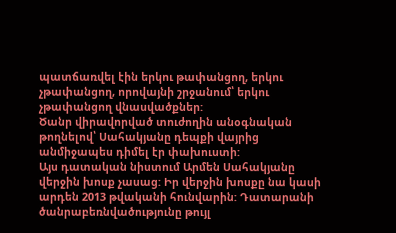պատճառվել էին երկու թափանցող, երկու չթափանցող, որովայնի շրջանում՝ երկու չթափանցող վնասվածքներ:
Ծանր վիրավորված տուժողին անօգնական թողնելով՝ Սահակյանը դեպքի վայրից անմիջապես դիմել էր փախուստի:
Այս դատական նիստում Արմեն Սահակյանը վերջին խոսք չասաց: Իր վերջին խոսքը նա կասի արդեն 2013 թվականի հունվարին: Դատարանի ծանրաբեռնվածությունը թույլ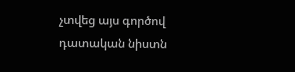չտվեց այս գործով դատական նիստն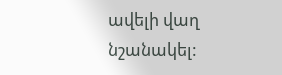ավելի վաղ նշանակել: